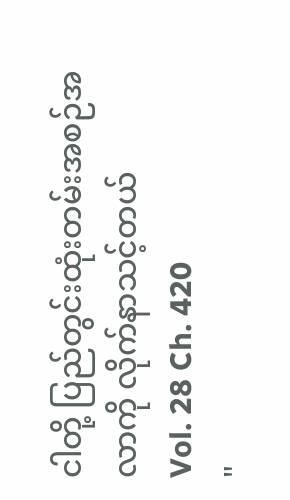ငါတို့ ပြည်တွင်းထုံးတမ်းအစဉ်အလာကို လိုက်နာသင့်တယ်
Vol. 28 Ch. 420
"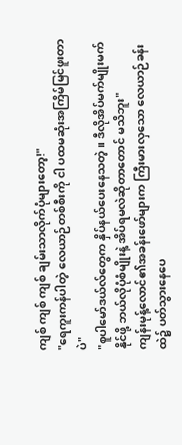ကျစ် ကျစ် ကျစ် ချမ်းသာလိုက်ပုံများတော့!"
"ရေကူးကန်ပါတဲ့ လေယာဉ်တစ်စီးကို ငါ ပထမဆုံးအကြိမ်မြင်ဖူးတာပဲ"
"စူပါမော်ဒယ်လ်တွေက နှိပ်နယ်ပေးနေသတဲ့။ ဒီလိုအိပ်မက်မျိုးမက်နိုင်ဖို့ ဘယ်လိုပုံစံမျိုးနဲ့ အိပ်ရမလဲဆိုတာတောင် မသိဘူး"
ကျန်းမုန့်လောင်၏အခန်းဖော်များက ကြီးမားလှသော လေယာဉ်ခန်းထဲ၌ ပတ်သွားနေပေ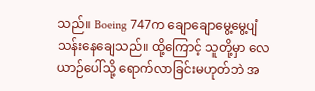သည်။ Boeing 747က ချောချောမွေ့မွေ့ပျံသန်းနေချေသည်။ ထို့ကြောင့် သူတို့မှာ လေယာဉ်ပေါ်သို့ ရောက်လာခြင်းမဟုတ်ဘဲ အ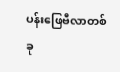ပန်းဖြေဗီလာတစ်ခု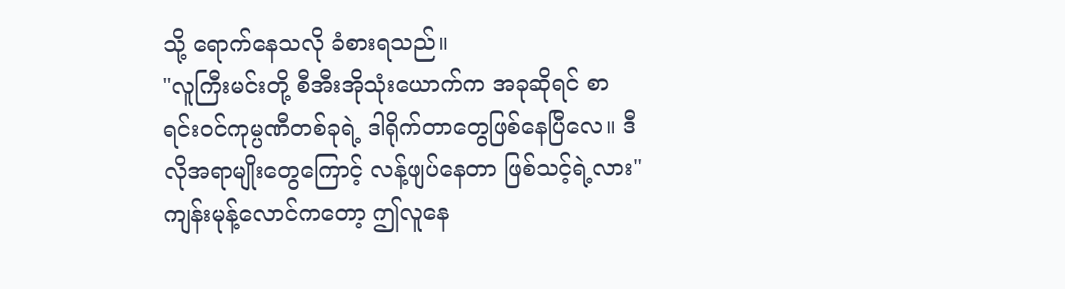သို့ ရောက်နေသလို ခံစားရသည်။
"လူကြီးမင်းတို့ စီအီးအိုသုံးယောက်က အခုဆိုရင် စာရင်းဝင်ကုမ္ပဏီတစ်ခုရဲ့ ဒါရိုက်တာတွေဖြစ်နေပြီလေ။ ဒီလိုအရာမျိုးတွေကြောင့် လန့်ဖျပ်နေတာ ဖြစ်သင့်ရဲ့လား"
ကျန်းမုန့်လောင်ကတော့ ဤလူနေ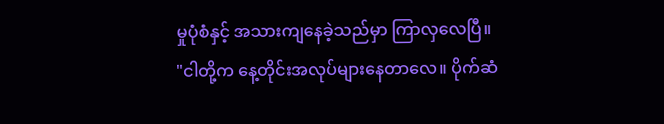မှုပုံစံနှင့် အသားကျနေခဲ့သည်မှာ ကြာလှလေပြီ။
"ငါတို့က နေ့တိုင်းအလုပ်များနေတာလေ။ ပိုက်ဆံ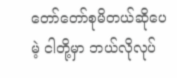တော်တော်စုမိတယ်ဆိုပေမဲ့ ငါတို့မှာ ဘယ်လိုလုပ်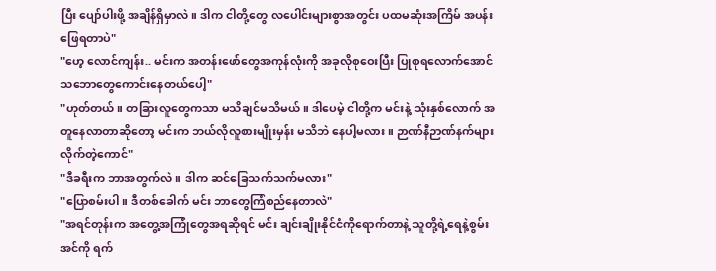ပြီး ပျော်ပါးဖို့ အချိန်ရှိမှာလဲ။ ဒါက ငါတို့တွေ လပေါင်းများစွာအတွင်း ပထမဆုံးအကြိမ် အပန်းဖြေရတာပဲ"
"ဟေ့ လောင်ကျန်း.. မင်းက အတန်းဖော်တွေအကုန်လုံးကို အခုလိုစုဝေးပြီး ပြုစုရလောက်အောင် သဘောတွေကောင်းနေတယ်ပေါ့"
"ဟုတ်တယ်။ တခြားလူတွေကသာ မသိချင်မသိမယ်။ ဒါပေမဲ့ ငါတို့က မင်းနဲ့ သုံးနှစ်လောက် အတူနေလာတာဆိုတော့ မင်းက ဘယ်လိုလူစားမျိုးမှန်း မသိဘဲ နေပါ့မလား။ ဉာဏ်နီဉာဏ်နက်များလိုက်တဲ့ကောင်"
"ဒီခရီးက ဘာအတွက်လဲ။ ဒါက ဆင်ခြေသက်သက်မလား"
"ပြောစမ်းပါ။ ဒီတစ်ခေါက် မင်း ဘာတွေကြံစည်နေတာလဲ"
"အရင်တုန်းက အတွေ့အကြုံတွေအရဆိုရင် မင်း ချင်းချိုးနိုင်ငံကိုရောက်တာနဲ့ သူတို့ရဲ့ရေနဲ့စွမ်းအင်ကို ရက်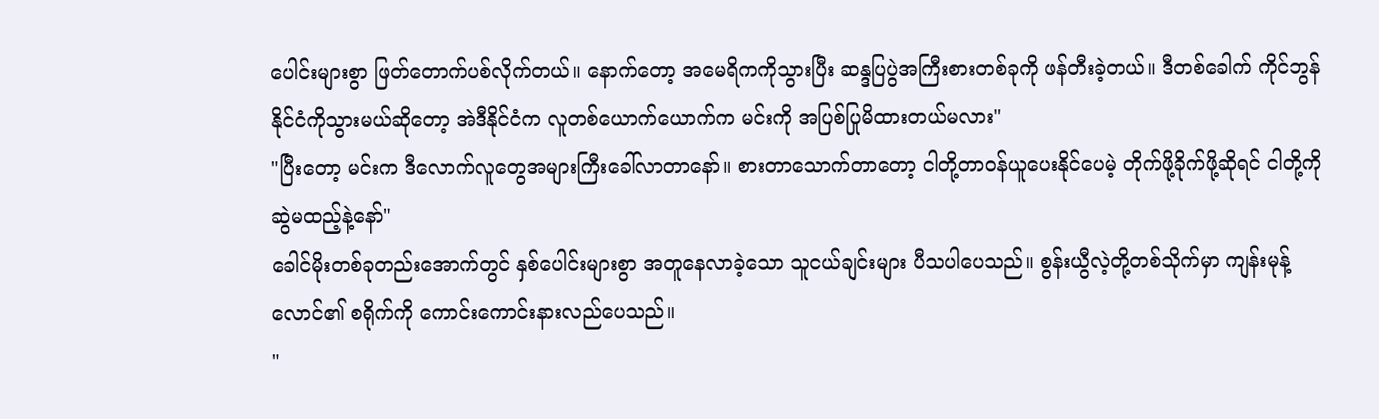ပေါင်းများစွာ ဖြတ်တောက်ပစ်လိုက်တယ်။ နောက်တော့ အမေရိကကိုသွားပြီး ဆန္ဒပြပွဲအကြီးစားတစ်ခုကို ဖန်တီးခဲ့တယ်။ ဒီတစ်ခေါက် ကိုင်ဘွန်နိုင်ငံကိုသွားမယ်ဆိုတော့ အဲဒီနိုင်ငံက လူတစ်ယောက်ယောက်က မင်းကို အပြစ်ပြုမိထားတယ်မလား"
"ပြီးတော့ မင်းက ဒီလောက်လူတွေအများကြီးခေါ်လာတာနော်။ စားတာသောက်တာတော့ ငါတို့တာဝန်ယူပေးနိုင်ပေမဲ့ တိုက်ဖို့ခိုက်ဖို့ဆိုရင် ငါတို့ကို ဆွဲမထည့်နဲ့နော်"
ခေါင်မိုးတစ်ခုတည်းအောက်တွင် နှစ်ပေါင်းများစွာ အတူနေလာခဲ့သော သူငယ်ချင်းများ ပီသပါပေသည်။ စွန်းယွီလဲ့တို့တစ်သိုက်မှာ ကျန်းမုန့်လောင်၏ စရိုက်ကို ကောင်းကောင်းနားလည်ပေသည်။
"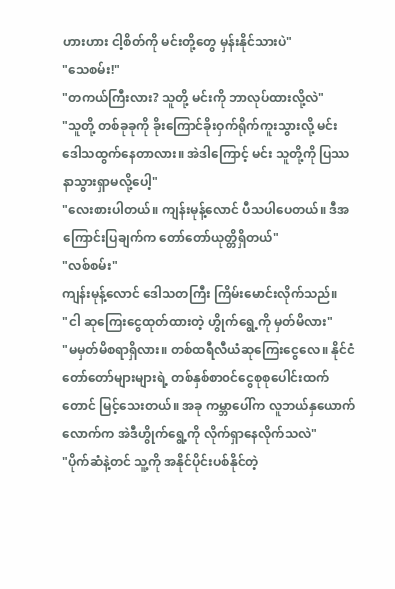ဟားဟား ငါ့စိတ်ကို မင်းတို့တွေ မှန်းနိုင်သားပဲ"
"သေစမ်း!"
"တကယ်ကြီးလား? သူတို့ မင်းကို ဘာလုပ်ထားလို့လဲ"
"သူတို့ တစ်ခုခုကို ခိုးကြောင်ခိုးဝှက်ရိုက်ကူးသွားလို့ မင်း ဒေါသထွက်နေတာလား။ အဲဒါကြောင့် မင်း သူတို့ကို ပြဿနာသွားရှာမလို့ပေါ့"
"လေးစားပါတယ်။ ကျန်းမုန့်လောင် ပီသပါပေတယ်။ ဒီအကြောင်းပြချက်က တော်တော်ယုတ္တိရှိတယ်"
"လစ်စမ်း"
ကျန်းမုန့်လောင် ဒေါသတကြီး ကြိမ်းမောင်းလိုက်သည်။
"ငါ ဆုကြေးငွေထုတ်ထားတဲ့ ဟွိုက်ရွေ့ကို မှတ်မိလား"
"မမှတ်မိစရာရှိလား။ တစ်ထရီလီယံဆုကြေးငွေလေ။ နိုင်ငံတော်တော်များများရဲ့ တစ်နှစ်စာ၀င်ငွေစုစုပေါင်းထက်တောင် မြင့်သေးတယ်။ အခု ကမ္ဘာပေါ်က လူဘယ်နှယောက်လောက်က အဲဒီဟွိုက်ရွေ့ကို လိုက်ရှာနေလိုက်သလဲ"
"ပိုက်ဆံနဲ့တင် သူ့ကို အနိုင်ပိုင်းပစ်နိုင်တဲ့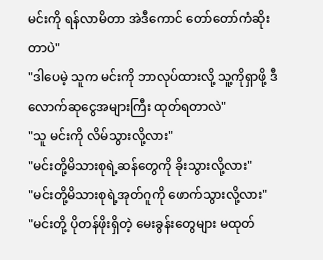မင်းကို ရန်လာမိတာ အဲဒီကောင် တော်တော်ကံဆိုးတာပဲ"
"ဒါပေမဲ့ သူက မင်းကို ဘာလုပ်ထားလို့ သူ့ကိုရှာဖို့ ဒီလောက်ဆုငွေအများကြီး ထုတ်ရတာလဲ"
"သူ မင်းကို လိမ်သွားလို့လား"
"မင်းတို့မိသားစုရဲ့ဆန်တွေကို ခိုးသွားလို့လား"
"မင်းတို့မိသားစုရဲ့အုတ်ဂူကို ဖောက်သွားလို့လား"
"မင်းတို့ ပိုတန်ဖိုးရှိတဲ့ မေးခွန်းတွေများ မထုတ်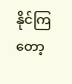နိုင်ကြတော့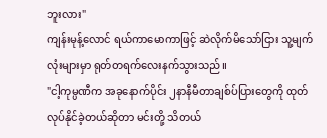ဘူးလား"
ကျန်းမုန့်လောင် ရယ်ကာမောကာဖြင့် ဆဲလိုက်မိသော်ငြား သူ့မျက်လုံးများမှာ ရုတ်တရက်လေးနက်သွားသည်။
"ငါ့ကုမ္ပဏီက အခုနောက်ပိုင်း ၂နာနီမီတာချစ်ပ်ပြားတွေကို ထုတ်လုပ်နိုင်ခဲ့တယ်ဆိုတာ မင်းတို့ သိတယ်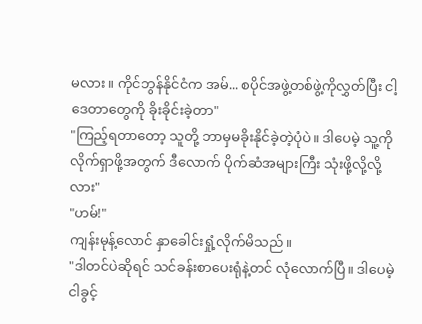မလား။ ကိုင်ဘွန်နိုင်ငံက အမ်... စပိုင်အဖွဲ့တစ်ဖွဲ့ကိုလွှတ်ပြီး ငါ့ဒေတာတွေကို ခိုးခိုင်းခဲ့တာ"
"ကြည့်ရတာတော့ သူတို့ ဘာမှမခိုးနိုင်ခဲ့တဲ့ပုံပဲ။ ဒါပေမဲ့ သူ့ကို လိုက်ရှာဖို့အတွက် ဒီလောက် ပိုက်ဆံအများကြီး သုံးဖို့လို့လို့လား"
"ဟမ်!"
ကျန်းမုန့်လောင် နှာခေါင်းရှုံ့လိုက်မိသည်။
"ဒါတင်ပဲဆိုရင် သင်ခန်းစာပေးရုံနဲ့တင် လုံလောက်ပြီ။ ဒါပေမဲ့ ငါခွင့်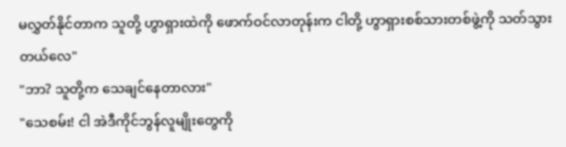မလွှတ်နိုင်တာက သူတို့ ဟွာရှားထဲကို ဖောက်ဝင်လာတုန်းက ငါတို့ ဟွာရှားစစ်သားတစ်ဖွဲ့ကို သတ်သွားတယ်လေ"
"ဘာ? သူတို့က သေချင်နေတာလား"
"သေစမ်း! ငါ အဲဒီကိုင်ဘွန်လူမျိုးတွေကို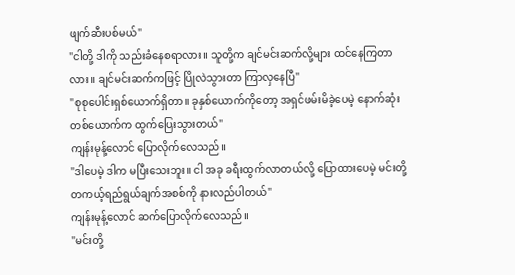ဖျက်ဆီးပစ်မယ်"
"ငါတို့ ဒါကို သည်းခံနေစရာလား။ သူတို့က ချင်မင်းဆက်လို့များ ထင်နေကြတာလား။ ချင်မင်းဆက်ကဖြင့် ပြိုလဲသွားတာ ကြာလှနေပြီ"
"စုစုပေါင်းရှစ်ယောက်ရှိတာ။ ခုနှစ်ယောက်ကိုတော့ အရှင်ဖမ်းမိခဲ့ပေမဲ့ နောက်ဆုံးတစ်ယောက်က ထွက်ပြေးသွားတယ်"
ကျန်းမုန့်လောင် ပြောလိုက်လေသည်။
"ဒါပေမဲ့ ဒါက မပြီးသေးဘူး။ ငါ အခု ခရီးထွက်လာတယ်လို့ ပြောထားပေမဲ့ မင်းတို့ တကယ့်ရည်ရွယ်ချက်အစစ်ကို နားလည်ပါတယ်"
ကျန်းမုန့်လောင် ဆက်ပြောလိုက်လေသည်။
"မင်းတို့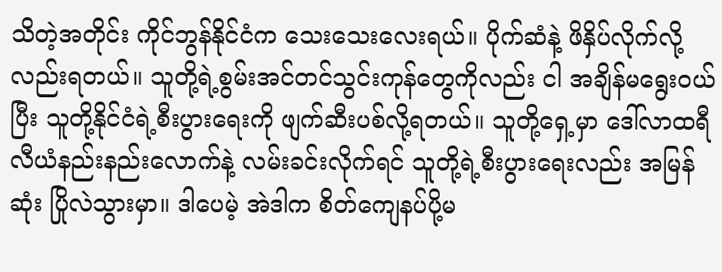သိတဲ့အတိုင်း ကိုင်ဘွန်နိုင်ငံက သေးသေးလေးရယ်။ ပိုက်ဆံနဲ့ ဖိနှိပ်လိုက်လို့လည်းရတယ်။ သူတို့ရဲ့စွမ်းအင်တင်သွင်းကုန်တွေကိုလည်း ငါ အချိန်မရွေးဝယ်ပြီး သူတို့နိုင်ငံရဲ့စီးပွားရေးကို ဖျက်ဆီးပစ်လို့ရတယ်။ သူတို့ရှေ့မှာ ဒေါ်လာထရီလီယံနည်းနည်းလောက်နဲ့ လမ်းခင်းလိုက်ရင် သူတို့ရဲ့စီးပွားရေးလည်း အမြန်ဆုံး ပြိုလဲသွားမှာ။ ဒါပေမဲ့ အဲဒါက စိတ်ကျေနပ်ပို့မ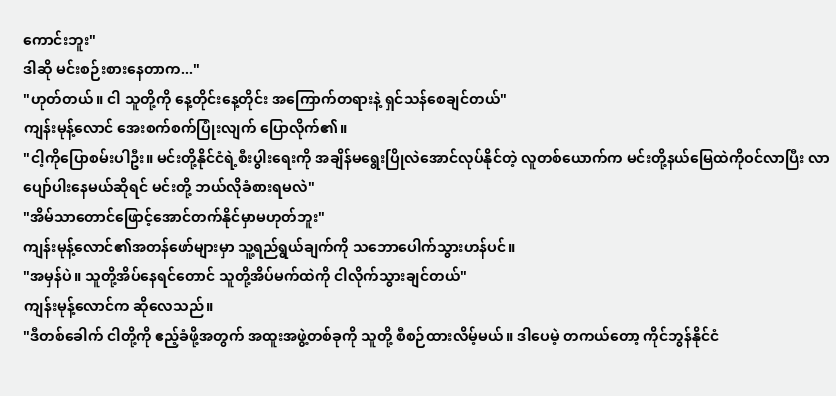ကောင်းဘူး"
ဒါဆို မင်းစဉ်းစားနေတာက..."
"ဟုတ်တယ်။ ငါ သူတို့ကို နေ့တိုင်းနေ့တိုင်း အကြောက်တရားနဲ့ ရှင်သန်စေချင်တယ်"
ကျန်းမုန့်လောင် အေးစက်စက်ပြုံးလျက် ပြောလိုက်၏။
"ငါ့ကိုပြောစမ်းပါဦး။ မင်းတို့နိုင်ငံရဲ့စီးပွါးရေးကို အချိန်မရွေးပြိုလဲအောင်လုပ်နိုင်တဲ့ လူတစ်ယောက်က မင်းတို့နယ်မြေထဲကိုဝင်လာပြီး လာပျော်ပါးနေမယ်ဆိုရင် မင်းတို့ ဘယ်လိုခံစားရမလဲ"
"အိမ်သာတောင်ဖြောင့်အောင်တက်နိုင်မှာမဟုတ်ဘူး"
ကျန်းမုန့်လောင်၏အတန်ဖော်များမှာ သူ့ရည်ရွယ်ချက်ကို သဘောပေါက်သွားဟန်ပင်။
"အမှန်ပဲ။ သူတို့အိပ်နေရင်တောင် သူတို့အိပ်မက်ထဲကို ငါလိုက်သွားချင်တယ်"
ကျန်းမုန့်လောင်က ဆိုလေသည်။
"ဒီတစ်ခေါက် ငါတို့ကို ဧည့်ခံဖို့အတွက် အထူးအဖွဲ့တစ်ခုကို သူတို့ စီစဉ်ထားလိမ့်မယ်။ ဒါပေမဲ့ တကယ်တော့ ကိုင်ဘွန်နိုင်ငံ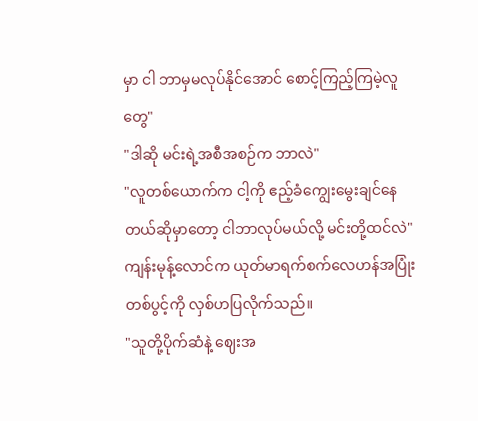မှာ ငါ ဘာမှမလုပ်နိုင်အောင် စောင့်ကြည့်ကြမဲ့လူတွေ"
"ဒါဆို မင်းရဲ့အစီအစဉ်က ဘာလဲ"
"လူတစ်ယောက်က ငါ့ကို ဧည့်ခံကျွေးမွေးချင်နေတယ်ဆိုမှာတော့ ငါဘာလုပ်မယ်လို့ မင်းတို့ထင်လဲ"
ကျန်းမုန့်လောင်က ယုတ်မာရက်စက်လေဟန်အပြုံးတစ်ပွင့်ကို လှစ်ဟပြလိုက်သည်။
"သူတို့ပိုက်ဆံနဲ့ ဈေးအ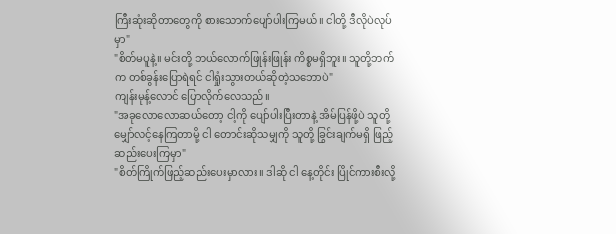ကြီးဆုံးဆိုတာတွေကို စားသောက်ပျော်ပါးကြမယ်။ ငါတို့ ဒီလိုပဲလုပ်မှာ"
"စိတ်မပူနဲ့။ မင်းတို့ ဘယ်လောက်ဖြုန်းဖြုန်း ကိစ္စမရှိဘူး။ သူတို့ဘက်က တစ်ခွန်းပြောရဲရင် ငါရှုံးသွားတယ်ဆိုတဲ့သဘောပဲ"
ကျန်းမုန့်လောင် ပြောလိုက်လေသည်။
"အခုလောလောဆယ်တော့ ငါ့ကို ပျော်ပါးပြီးတာနဲ့ အိမ်ပြန်ဖို့ပဲ သူတို့မျှော်လင့်နေကြတာမို့ ငါ တောင်းဆိုသမျှကို သူတို့ ခြွင်းချက်မရှိ ဖြည့်ဆည်းပေးကြမှာ"
"စိတ်ကြိုက်ဖြည့်ဆည်းပေးမှာလား။ ဒါဆို ငါ နေ့တိုင်း ပြိုင်ကားစီးလို့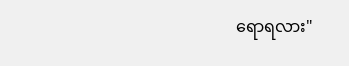ရောရလား"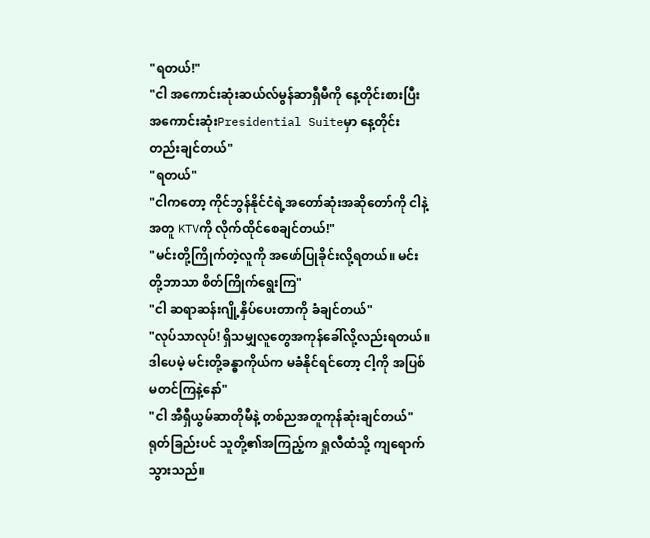"ရတယ်!"
"ငါ အကောင်းဆုံးဆယ်လ်မွန်ဆာရှီမီကို နေ့တိုင်းစားပြီး အကောင်းဆုံးPresidential Suiteမှာ နေ့တိုင်းတည်းချင်တယ်"
"ရတယ်"
"ငါကတော့ ကိုင်ဘွန်နိုင်ငံရဲ့အတော်ဆုံးအဆိုတော်ကို ငါနဲ့အတူ KTVကို လိုက်ထိုင်စေချင်တယ်!"
"မင်းတို့ကြိုက်တဲ့လူကို အဖော်ပြုခိုင်းလို့ရတယ်။ မင်းတို့ဘာသာ စိတ်ကြိုက်ရွေးကြ"
"ငါ ဆရာဆန်းဂျို့နှိပ်ပေးတာကို ခံချင်တယ်"
"လုပ်သာလုပ်! ရှိသမျှလူတွေအကုန်ခေါ်လို့လည်းရတယ်။ ဒါပေမဲ့ မင်းတို့ခန္ဓာကိုယ်က မခံနိုင်ရင်တော့ ငါ့ကို အပြစ်မတင်ကြနဲ့နော်"
"ငါ အီရှီယွမ်ဆာတိုမီနဲ့ တစ်ညအတူကုန်ဆုံးချင်တယ်"
ရုတ်ခြည်းပင် သူတို့၏အကြည့်က ရှုလီထံသို့ ကျရောက်သွားသည်။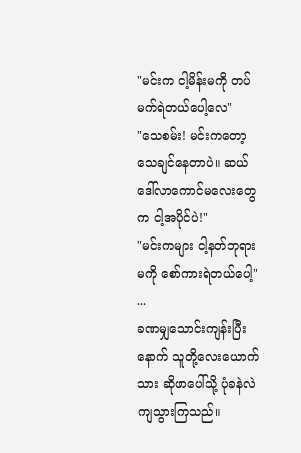"မင်းက ငါ့မိန်းမကို တပ်မက်ရဲတယ်ပေါ့လေ"
"သေစမ်း! မင်းကတော့ သေချင်နေတာပဲ။ ဆယ်ဒေါ်လာကောင်မလေးတွေက ငါ့အပိုင်ပဲ!"
"မင်းကများ ငါ့နတ်ဘုရားမကို စော်ကားရဲတယ်ပေါ့"
...
ခဏမျှသောင်းကျန်းပြီးနောက် သူတို့လေးယောက်သား ဆိုဖာပေါ်သို့ ပုံခနဲလဲကျသွားကြသည်။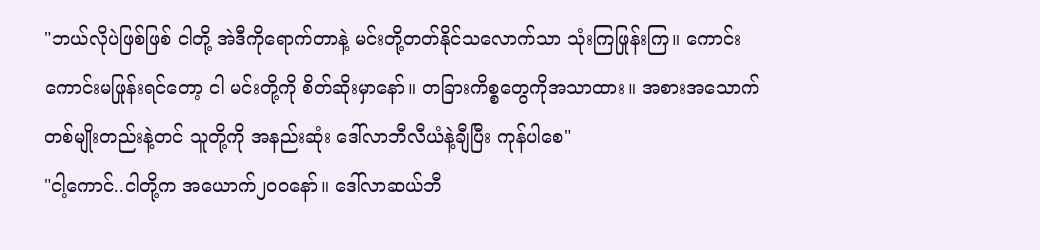"ဘယ်လိုပဲဖြစ်ဖြစ် ငါတို့ အဲဒီကိုရောက်တာနဲ့ မင်းတို့တတ်နိုင်သလောက်သာ သုံးကြဖြုန်းကြ။ ကောင်းကောင်းမဖြုန်းရင်တော့ ငါ မင်းတို့ကို စိတ်ဆိုးမှာနော်။ တခြားကိစ္စတွေကိုအသာထား။ အစားအသောက်တစ်မျိုးတည်းနဲ့တင် သူတို့ကို အနည်းဆုံး ဒေါ်လာဘီလီယံနဲ့ချီပြီး ကုန်ပါစေ"
"ငါ့ကောင်..ငါတို့က အယောက်၂၀၀နော်။ ဒေါ်လာဆယ်ဘီ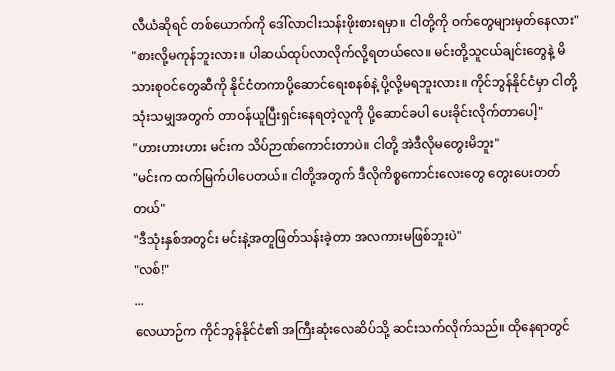လီယံဆိုရင် တစ်ယောက်ကို ဒေါ်လာငါးသန်းဖိုးစားရမှာ။ ငါတို့ကို ဝက်တွေများမှတ်နေလား"
"စားလို့မကုန်ဘူးလား။ ပါဆယ်ထုပ်လာလိုက်လို့ရတယ်လေ။ မင်းတို့သူငယ်ချင်းတွေနဲ့ မိသားစုဝင်တွေဆီကို နိုင်ငံတကာပို့ဆောင်ရေးစနစ်နဲ့ ပို့လို့မရဘူးလား။ ကိုင်ဘွန်နိုင်ငံမှာ ငါတို့သုံးသမျှအတွက် တာဝန်ယူပြီးရှင်းနေရတဲ့လူကို ပို့ဆောင်ခပါ ပေးခိုင်းလိုက်တာပေါ့"
"ဟားဟားဟား မင်းက သိပ်ဉာဏ်ကောင်းတာပဲ။ ငါတို့ အဲဒီလိုမတွေးမိဘူး"
"မင်းက ထက်မြက်ပါပေတယ်။ ငါတို့အတွက် ဒီလိုကိစ္စကောင်းလေးတွေ တွေးပေးတတ်တယ်"
"ဒီသုံးနှစ်အတွင်း မင်းနဲ့အတူဖြတ်သန်းခဲ့တာ အလကားမဖြစ်ဘူးပဲ"
"လစ်!"
...
လေယာဉ်က ကိုင်ဘွန်နိုင်ငံ၏ အကြီးဆုံးလေဆိပ်သို့ ဆင်းသက်လိုက်သည်။ ထိုနေရာတွင်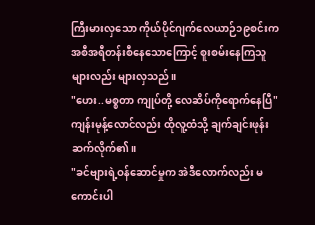ကြီးမားလှသော ကိုယ်ပိုင်ဂျက်လေယာဉ်၁၉စင်းက အစီအရီတန်းစီနေသောကြောင့် စူးစမ်းနေကြသူများလည်း များလှသည်။
"ဟေး..မစ္စတာ ကျုပ်တို့ လေဆိပ်ကိုရောက်နေပြီ"
ကျန်းမုန့်လောင်လည်း ထိုလူ့ထံသို့ ချက်ချင်းဖုန်းဆက်လိုက်၏။
"ခင်ဗျားရဲ့ဝန်ဆောင်မှုက အဲဒီလောက်လည်း မကောင်းပါ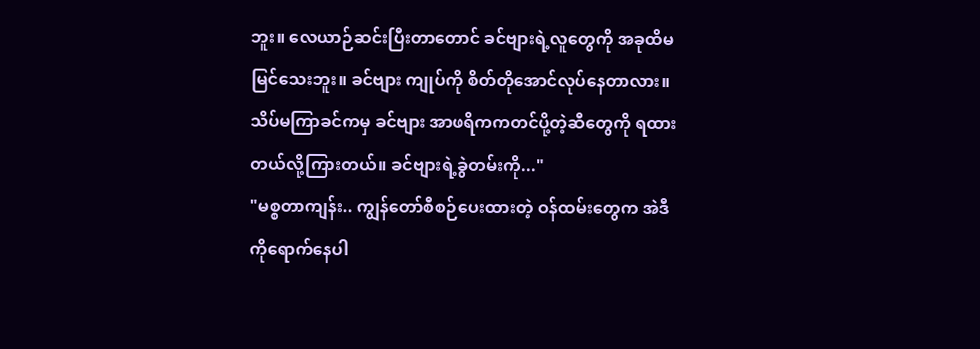ဘူး။ လေယာဉ်ဆင်းပြီးတာတောင် ခင်ဗျားရဲ့လူတွေကို အခုထိမမြင်သေးဘူး။ ခင်ဗျား ကျုပ်ကို စိတ်တိုအောင်လုပ်နေတာလား။ သိပ်မကြာခင်ကမှ ခင်ဗျား အာဖရိကကတင်ပို့တဲ့ဆီတွေကို ရထားတယ်လို့ကြားတယ်။ ခင်ဗျားရဲ့ခွဲတမ်းကို..."
"မစ္စတာကျန်း.. ကျွန်တော်စီစဉ်ပေးထားတဲ့ ဝန်ထမ်းတွေက အဲဒီကိုရောက်နေပါ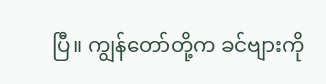ပြီ။ ကျွန်တော်တို့က ခင်ဗျားကို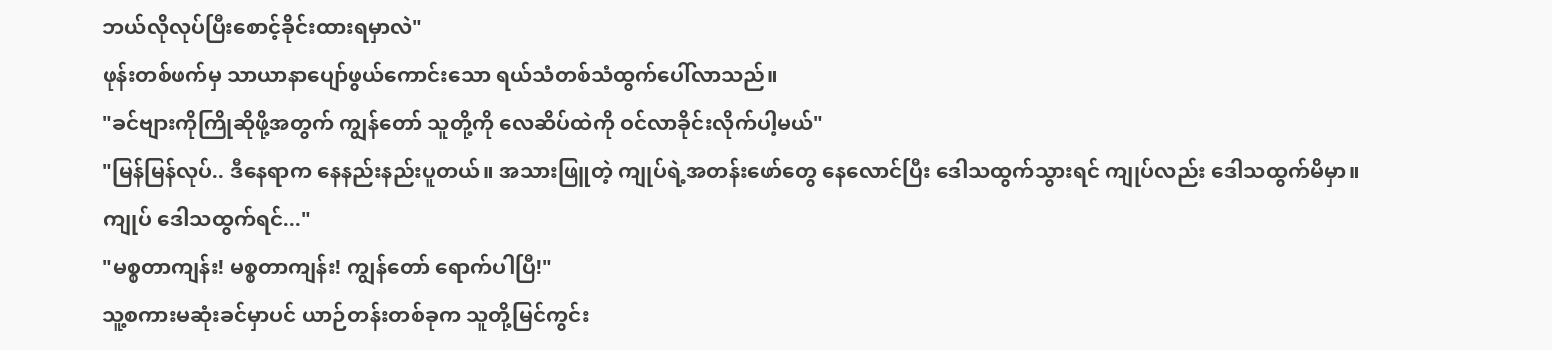ဘယ်လိုလုပ်ပြီးစောင့်ခိုင်းထားရမှာလဲ"
ဖုန်းတစ်ဖက်မှ သာယာနာပျော်ဖွယ်ကောင်းသော ရယ်သံတစ်သံထွက်ပေါ်လာသည်။
"ခင်ဗျားကိုကြိုဆိုဖို့အတွက် ကျွန်တော် သူတို့ကို လေဆိပ်ထဲကို ဝင်လာခိုင်းလိုက်ပါ့မယ်"
"မြန်မြန်လုပ်.. ဒီနေရာက နေနည်းနည်းပူတယ်။ အသားဖြူတဲ့ ကျုပ်ရဲ့အတန်းဖော်တွေ နေလောင်ပြီး ဒေါသထွက်သွားရင် ကျုပ်လည်း ဒေါသထွက်မိမှာ။ ကျုပ် ဒေါသထွက်ရင်..."
"မစ္စတာကျန်း! မစ္စတာကျန်း! ကျွန်တော် ရောက်ပါပြီ!"
သူ့စကားမဆုံးခင်မှာပင် ယာဉ်တန်းတစ်ခုက သူတို့မြင်ကွင်း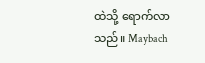ထဲသို့ ရောက်လာသည်။ Maybach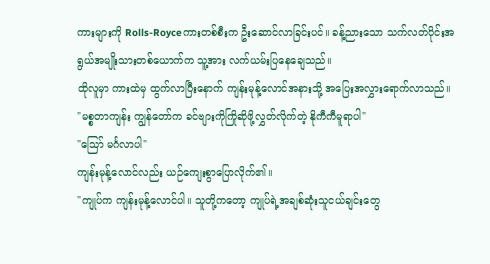ကားများကို Rolls-Royceကားတစ်စီးက ဦးဆောင်လာခြင်းပင်။ ခန့်ညားသော သက်လတ်ပိုင်းအရွယ်အမျိုးသားတစ်ယောက်က သူ့အား လက်ယမ်းပြနေချေသည်။
ထိုလူမှာ ကားထဲမှ ထွက်လာပြီးနောက် ကျန်းမုန့်လောင်အနားသို့ အပြေးအလွှားရောက်လာသည်။
"မစ္စတာကျန်း ကျွန်တော်က ခင်ဗျားကိုကြိုဆိုဖို့လွှတ်လိုက်တဲ့ နိုကီကီမူရာပါ"
"သြော် မင်္ဂလာပါ"
ကျန်းမုန့်လောင်လည်း ယဉ်ကျေးစွာပြောလိုက်၏။
"ကျုပ်က ကျန်းမုန့်လောင်ပါ။ သူတို့ကတော့ ကျုပ်ရဲ့အချစ်ဆုံးသူငယ်ချင်းတွေ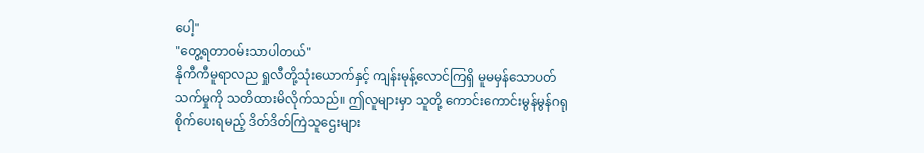ပေါ့"
"တွေ့ရတာဝမ်းသာပါတယ်"
နိုကီကီမူရာလည ရှုလီတို့သုံးယောက်နှင့် ကျန်းမုန့်လောင်ကြရှိ မူမမှန်သောပတ်သက်မှုကို သတိထားမိလိုက်သည်။ ဤလူများမှာ သူတို့ ကောင်းကောင်းမွန်မွန်ဂရုစိုက်ပေးရမည့် ဒိတ်ဒိတ်ကြဲသူဌေးများ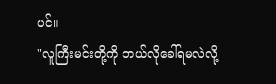ပင်။
"လူကြီးမင်းတို့ကို ဘယ်လိုခေါ်ရမလဲလို့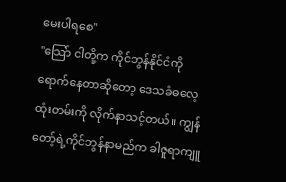မေးပါရစေ"
"သြော် ငါတို့က ကိုင်ဘွန်နိုင်ငံကို ရောက်နေတာဆိုတော့ ဒေသခံဓလေ့ထုံးတမ်းကို လိုက်နာသင့်တယ်။ ကျွန်တော့်ရဲ့ကိုင်ဘွန်နာမည်က ခါဇူရာကျူ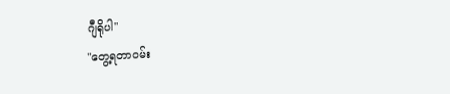ဂျီရိုပါ"
"တွေ့ရတာဝမ်း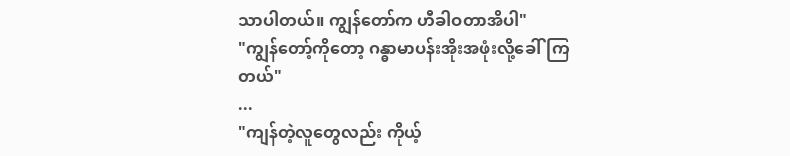သာပါတယ်။ ကျွန်တော်က ဟီခါဝတာအိပါ"
"ကျွန်တော့်ကိုတော့ ဂန္ဓာမာပန်းအိုးအဖုံးလို့ခေါ်ကြတယ်"
...
"ကျန်တဲ့လူတွေလည်း ကိုယ့်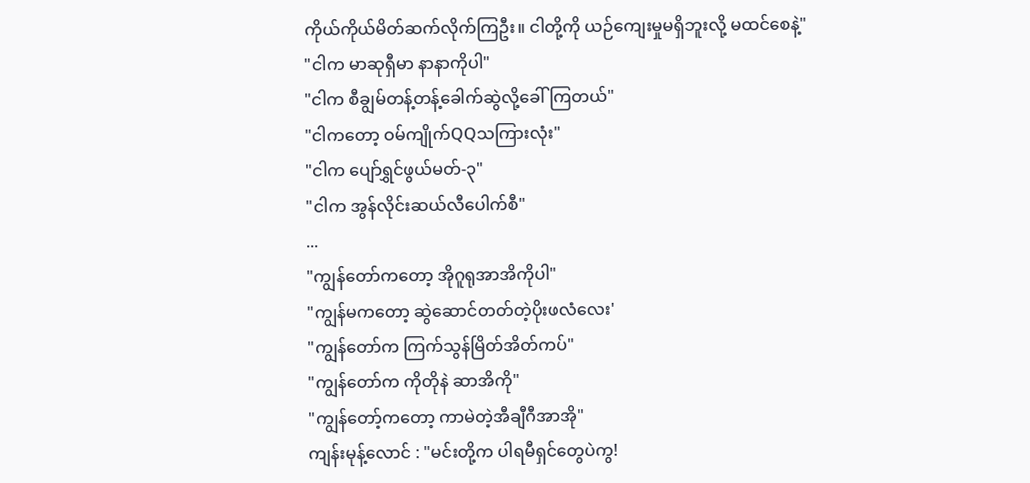ကိုယ်ကိုယ်မိတ်ဆက်လိုက်ကြဦး။ ငါတို့ကို ယဉ်ကျေးမှုမရှိဘူးလို့ မထင်စေနဲ့"
"ငါက မာဆုရှီမာ နာနာကိုပါ"
"ငါက စီချွမ်တန့်တန့်ခေါက်ဆွဲလို့ခေါ်ကြတယ်"
"ငါကတော့ ဝမ်ကျိုက်QQသကြားလုံး"
"ငါက ပျော်ရွှင်ဖွယ်မတ်-၃"
"ငါက အွန်လိုင်းဆယ်လီပေါက်စီ"
...
"ကျွန်တော်ကတော့ အိုဂူရုအာအိကိုပါ"
"ကျွန်မကတော့ ဆွဲဆောင်တတ်တဲ့ပိုးဖလံလေး'
"ကျွန်တော်က ကြက်သွန်မြိတ်အိတ်ကပ်"
"ကျွန်တော်က ကိုတိုနဲ ဆာအိကို"
"ကျွန်တော့်ကတော့ ကာမဲတဲ့အီချီဂီအာအို"
ကျန်းမုန့်လောင် : "မင်းတို့က ပါရမီရှင်တွေပဲကွ!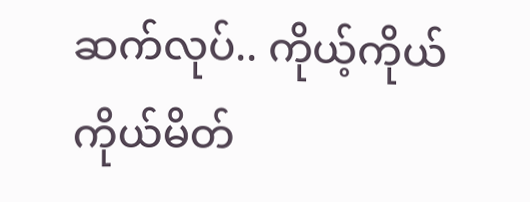ဆက်လုပ်.. ကိုယ့်ကိုယ်ကိုယ်မိတ်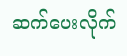ဆက်ပေးလိုက်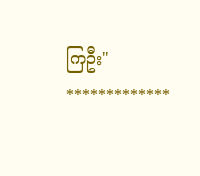ကြဦး"
*************